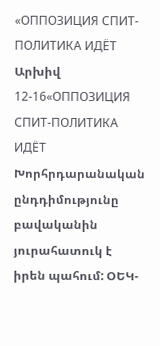«ОППОЗИЦИЯ СПИТ-ПОЛИТИКА ИДЁТ
Արխիվ 12-16«ОППОЗИЦИЯ СПИТ-ПОЛИТИКА ИДЁТ
Խորհրդարանական ընդդիմությունը բավականին յուրահատուկ է իրեն պահում: ՕԵԿ-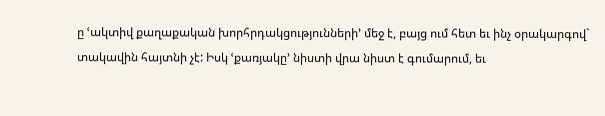ը ՙակտիվ քաղաքական խորհրդակցությունների՚ մեջ է, բայց ում հետ եւ ինչ օրակարգով` տակավին հայտնի չէ: Իսկ ՙքառյակը՚ նիստի վրա նիստ է գումարում, եւ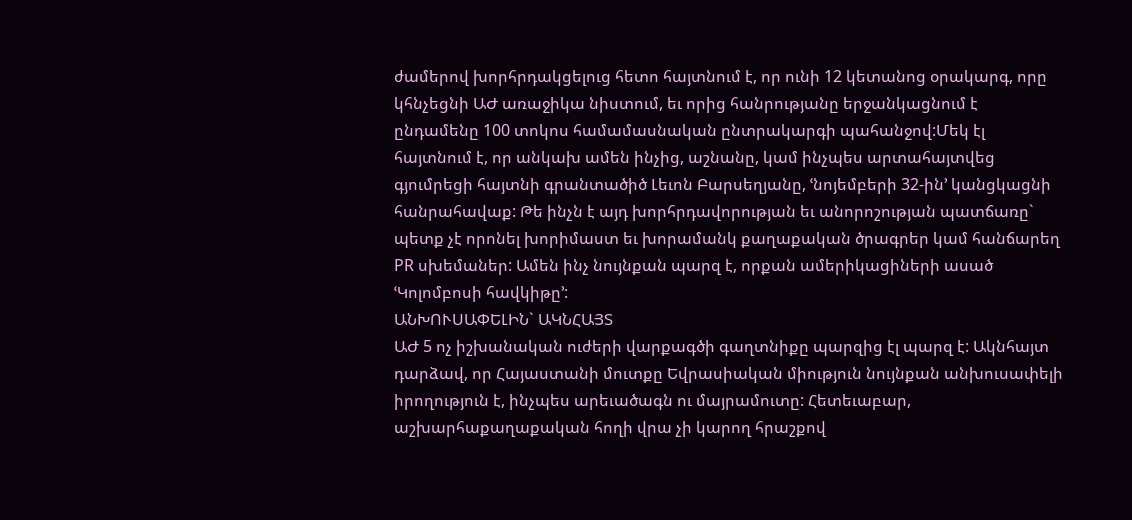ժամերով խորհրդակցելուց հետո հայտնում է, որ ունի 12 կետանոց օրակարգ, որը կհնչեցնի ԱԺ առաջիկա նիստում, եւ որից հանրությանը երջանկացնում է ընդամենը 100 տոկոս համամասնական ընտրակարգի պահանջով:Մեկ էլ հայտնում է, որ անկախ ամեն ինչից, աշնանը, կամ ինչպես արտահայտվեց գյումրեցի հայտնի գրանտածիծ Լեւոն Բարսեղյանը, ՙնոյեմբերի 32-ին՚ կանցկացնի հանրահավաք: Թե ինչն է այդ խորհրդավորության եւ անորոշության պատճառը` պետք չէ որոնել խորիմաստ եւ խորամանկ քաղաքական ծրագրեր կամ հանճարեղ PR սխեմաներ: Ամեն ինչ նույնքան պարզ է, որքան ամերիկացիների ասած ՙԿոլոմբոսի հավկիթը՚:
ԱՆԽՈՒՍԱՓԵԼԻՆ` ԱԿՆՀԱՅՏ
ԱԺ 5 ոչ իշխանական ուժերի վարքագծի գաղտնիքը պարզից էլ պարզ է: Ակնհայտ դարձավ, որ Հայաստանի մուտքը Եվրասիական միություն նույնքան անխուսափելի իրողություն է, ինչպես արեւածագն ու մայրամուտը: Հետեւաբար, աշխարհաքաղաքական հողի վրա չի կարող հրաշքով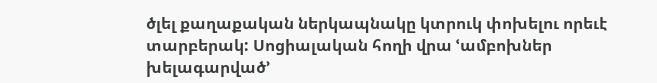ծլել քաղաքական ներկապնակը կտրուկ փոխելու որեւէ տարբերակ: Սոցիալական հողի վրա ՙամբոխներ խելագարված՚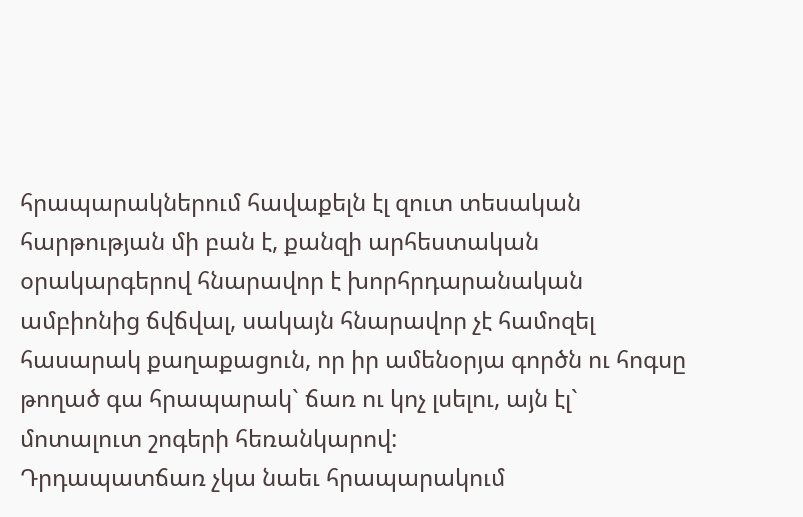հրապարակներում հավաքելն էլ զուտ տեսական հարթության մի բան է, քանզի արհեստական օրակարգերով հնարավոր է խորհրդարանական ամբիոնից ճվճվալ, սակայն հնարավոր չէ համոզել հասարակ քաղաքացուն, որ իր ամենօրյա գործն ու հոգսը թողած գա հրապարակ` ճառ ու կոչ լսելու, այն էլ` մոտալուտ շոգերի հեռանկարով:
Դրդապատճառ չկա նաեւ հրապարակում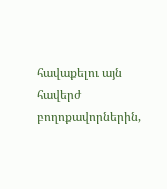հավաքելու այն հավերժ բողոքավորներին,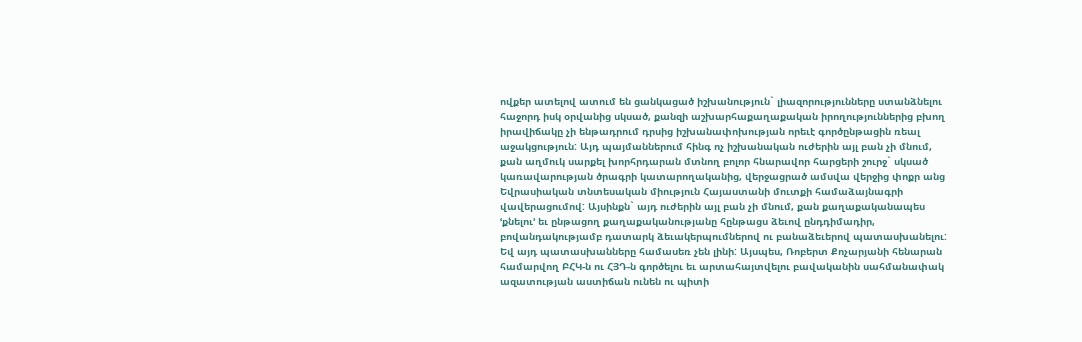ովքեր ատելով ատում են ցանկացած իշխանություն` լիազորությունները ստանձնելու հաջորդ իսկ օրվանից սկսած, քանզի աշխարհաքաղաքական իրողություններից բխող իրավիճակը չի ենթադրում դրսից իշխանափոխության որեւէ գործընթացին ռեալ աջակցություն: Այդ պայմաններում հինգ ոչ իշխանական ուժերին այլ բան չի մնում, քան աղմուկ սարքել խորհրդարան մտնող բոլոր հնարավոր հարցերի շուրջ` սկսած կառավարության ծրագրի կատարողականից, վերջացրած ամսվա վերջից փոքր անց Եվրասիական տնտեսական միություն Հայաստանի մուտքի համաձայնագրի վավերացումով: Այսինքն` այդ ուժերին այլ բան չի մնում, քան քաղաքականապես ՙքնելու՚ եւ ընթացող քաղաքականությանը հընթացս ձեւով ընդդիմադիր, բովանդակությամբ դատարկ ձեւակերպումներով ու բանաձեւերով պատասխանելու:
Եվ այդ պատասխանները համասեռ չեն լինի: Այսպես, Ռոբերտ Քոչարյանի հենարան համարվող ԲՀԿ-ն ու ՀՅԴ-ն գործելու եւ արտահայտվելու բավականին սահմանափակ ազատության աստիճան ունեն ու պիտի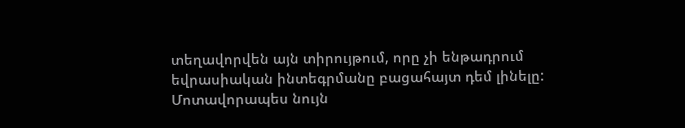տեղավորվեն այն տիրույթում, որը չի ենթադրում եվրասիական ինտեգրմանը բացահայտ դեմ լինելը: Մոտավորապես նույն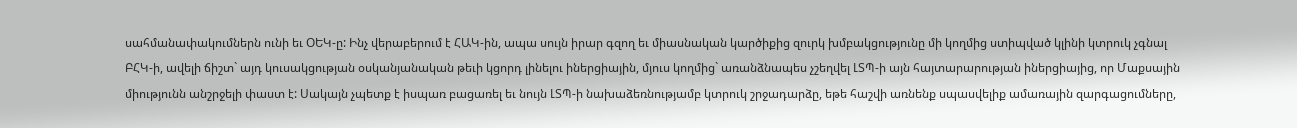սահմանափակումներն ունի եւ ՕԵԿ-ը: Ինչ վերաբերում է ՀԱԿ-ին, ապա սույն իրար գզող եւ միասնական կարծիքից զուրկ խմբակցությունը մի կողմից ստիպված կլինի կտրուկ չգնալ ԲՀԿ-ի, ավելի ճիշտ` այդ կուսակցության օսկանյանական թեւի կցորդ լինելու իներցիային, մյուս կողմից` առանձնապես չշեղվել ԼՏՊ-ի այն հայտարարության իներցիայից, որ Մաքսային միությունն անշրջելի փաստ է: Սակայն չպետք է իսպառ բացառել եւ նույն ԼՏՊ-ի նախաձեռնությամբ կտրուկ շրջադարձը, եթե հաշվի առնենք սպասվելիք ամառային զարգացումները,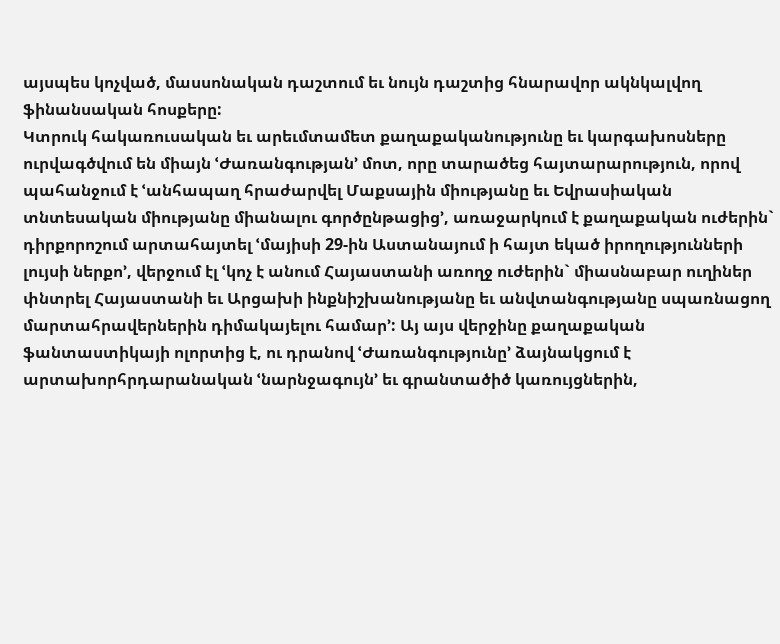այսպես կոչված, մասսոնական դաշտում եւ նույն դաշտից հնարավոր ակնկալվող ֆինանսական հոսքերը:
Կտրուկ հակառուսական եւ արեւմտամետ քաղաքականությունը եւ կարգախոսները ուրվագծվում են միայն ՙԺառանգության՚ մոտ, որը տարածեց հայտարարություն, որով պահանջում է ՙանհապաղ հրաժարվել Մաքսային միությանը եւ Եվրասիական տնտեսական միությանը միանալու գործընթացից՚, առաջարկում է քաղաքական ուժերին` դիրքորոշում արտահայտել ՙմայիսի 29-ին Աստանայում ի հայտ եկած իրողությունների լույսի ներքո՚, վերջում էլ ՙկոչ է անում Հայաստանի առողջ ուժերին` միասնաբար ուղիներ փնտրել Հայաստանի եւ Արցախի ինքնիշխանությանը եւ անվտանգությանը սպառնացող մարտահրավերներին դիմակայելու համար՚: Այ այս վերջինը քաղաքական ֆանտաստիկայի ոլորտից է, ու դրանով ՙԺառանգությունը՚ ձայնակցում է արտախորհրդարանական ՙնարնջագույն՚ եւ գրանտածիծ կառույցներին,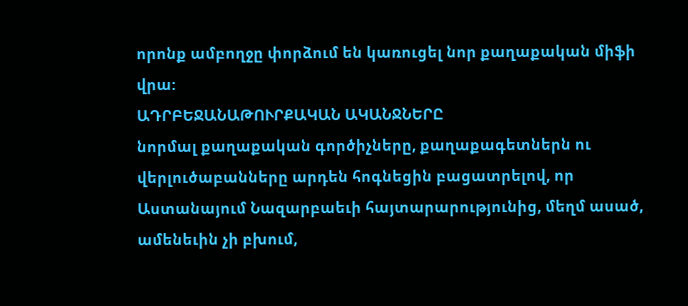որոնք ամբողջը փորձում են կառուցել նոր քաղաքական միֆի վրա:
ԱԴՐԲԵՋԱՆԱԹՈՒՐՔԱԿԱՆ ԱԿԱՆՋՆԵՐԸ
նորմալ քաղաքական գործիչները, քաղաքագետներն ու վերլուծաբանները արդեն հոգնեցին բացատրելով, որ Աստանայում Նազարբաեւի հայտարարությունից, մեղմ ասած, ամենեւին չի բխում,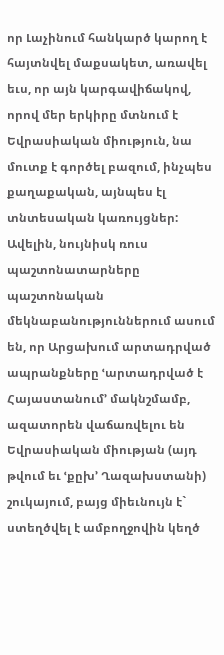որ Լաչինում հանկարծ կարող է հայտնվել մաքսակետ, առավել եւս, որ այն կարգավիճակով, որով մեր երկիրը մտնում է Եվրասիական միություն, նա մուտք է գործել բազում, ինչպես քաղաքական, այնպես էլ տնտեսական կառույցներ: Ավելին, նույնիսկ ռուս պաշտոնատարները պաշտոնական մեկնաբանություններում ասում են, որ Արցախում արտադրված ապրանքները ՙարտադրված է Հայաստանում՚ մակնշմամբ, ազատորեն վաճառվելու են Եվրասիական միության (այդ թվում եւ ՙքըխ՚ Ղազախստանի) շուկայում, բայց միեւնույն է` ստեղծվել է ամբողջովին կեղծ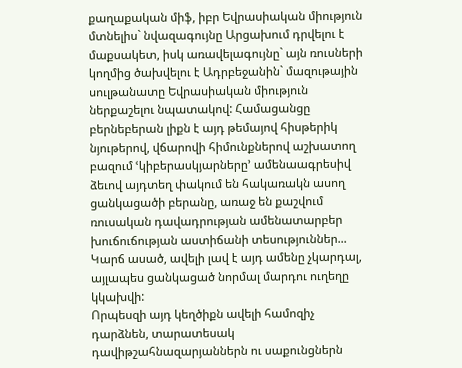քաղաքական միֆ, իբր Եվրասիական միություն մտնելիս` նվազագույնը Արցախում դրվելու է մաքսակետ, իսկ առավելագույնը` այն ռուսների կողմից ծախվելու է Ադրբեջանին` մազութային սուլթանատը Եվրասիական միություն ներքաշելու նպատակով: Համացանցը բերնեբերան լիքն է այդ թեմայով հիսթերիկ նյութերով, վճարովի հիմունքներով աշխատող բազում ՙկիբերասկյարները՚ ամենաագրեսիվ ձեւով այդտեղ փակում են հակառակն ասող ցանկացածի բերանը, առաջ են քաշվում ռուսական դավադրության ամենատարբեր խուճուճության աստիճանի տեսություններ... Կարճ ասած, ավելի լավ է այդ ամենը չկարդալ, այլապես ցանկացած նորմալ մարդու ուղեղը կկախվի:
Որպեսզի այդ կեղծիքն ավելի համոզիչ դարձնեն, տարատեսակ դավիթշահնազարյաններն ու սաքունցներն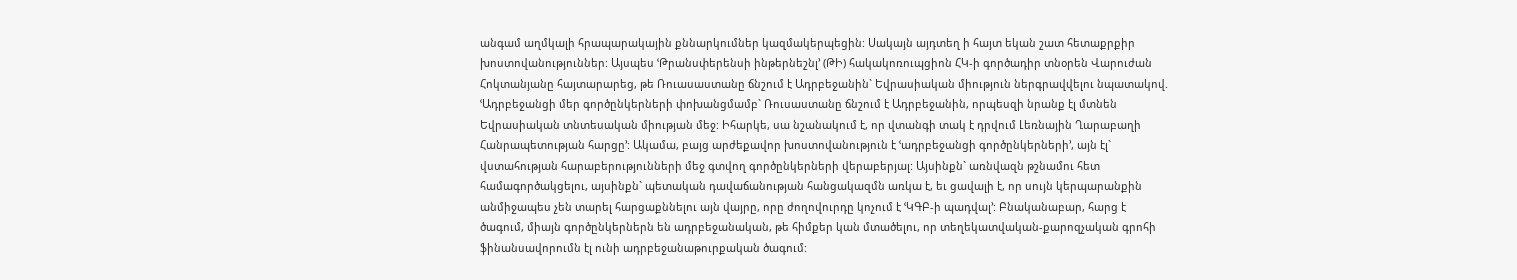անգամ աղմկալի հրապարակային քննարկումներ կազմակերպեցին: Սակայն այդտեղ ի հայտ եկան շատ հետաքրքիր խոստովանություններ: Այսպես ՙԹրանսփերենսի ինթերնեշնլ՚ (ԹԻ) հակակոռուպցիոն ՀԿ-ի գործադիր տնօրեն Վարուժան Հոկտանյանը հայտարարեց, թե Ռուասաստանը ճնշում է Ադրբեջանին` Եվրասիական միություն ներգրավվելու նպատակով. ՙԱդրբեջանցի մեր գործընկերների փոխանցմամբ` Ռուսաստանը ճնշում է Ադրբեջանին, որպեսզի նրանք էլ մտնեն Եվրասիական տնտեսական միության մեջ: Իհարկե, սա նշանակում է, որ վտանգի տակ է դրվում Լեռնային Ղարաբաղի Հանրապետության հարցը՚: Ակամա, բայց արժեքավոր խոստովանություն է ՙադրբեջանցի գործընկերների՚, այն էլ` վստահության հարաբերությունների մեջ գտվող գործընկերների վերաբերյալ: Այսինքն` առնվազն թշնամու հետ համագործակցելու, այսինքն` պետական դավաճանության հանցակազմն առկա է, եւ ցավալի է, որ սույն կերպարանքին անմիջապես չեն տարել հարցաքննելու այն վայրը, որը ժողովուրդը կոչում է ՙԿԳԲ-ի պադվալ՚: Բնականաբար, հարց է ծագում, միայն գործընկերներն են ադրբեջանական, թե հիմքեր կան մտածելու, որ տեղեկատվական-քարոզչական գրոհի ֆինանսավորումն էլ ունի ադրբեջանաթուրքական ծագում: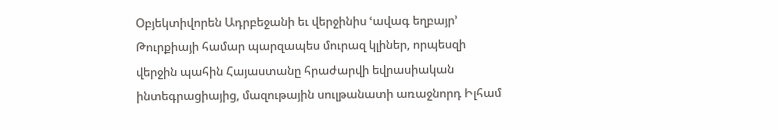Օբյեկտիվորեն Ադրբեջանի եւ վերջինիս ՙավագ եղբայր՚ Թուրքիայի համար պարզապես մուրազ կլիներ, որպեսզի վերջին պահին Հայաստանը հրաժարվի եվրասիական ինտեգրացիայից, մազութային սուլթանատի առաջնորդ Իլհամ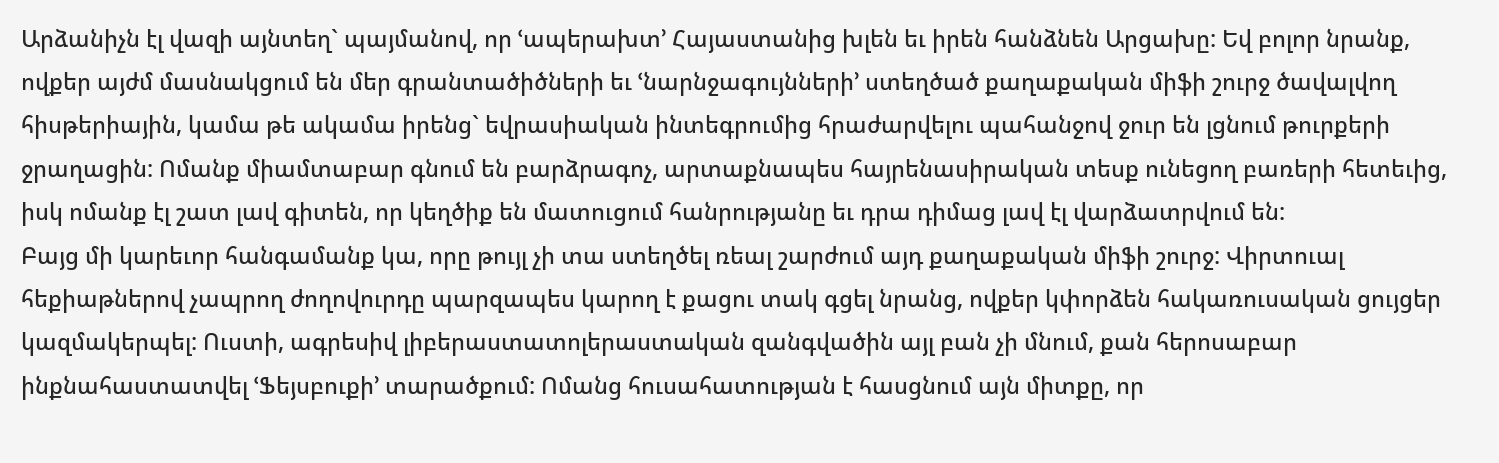Արձանիչն էլ վազի այնտեղ` պայմանով, որ ՙապերախտ՚ Հայաստանից խլեն եւ իրեն հանձնեն Արցախը: Եվ բոլոր նրանք, ովքեր այժմ մասնակցում են մեր գրանտածիծների եւ ՙնարնջագույնների՚ ստեղծած քաղաքական միֆի շուրջ ծավալվող հիսթերիային, կամա թե ակամա իրենց` եվրասիական ինտեգրումից հրաժարվելու պահանջով ջուր են լցնում թուրքերի ջրաղացին: Ոմանք միամտաբար գնում են բարձրագոչ, արտաքնապես հայրենասիրական տեսք ունեցող բառերի հետեւից, իսկ ոմանք էլ շատ լավ գիտեն, որ կեղծիք են մատուցում հանրությանը եւ դրա դիմաց լավ էլ վարձատրվում են:
Բայց մի կարեւոր հանգամանք կա, որը թույլ չի տա ստեղծել ռեալ շարժում այդ քաղաքական միֆի շուրջ: Վիրտուալ հեքիաթներով չապրող ժողովուրդը պարզապես կարող է քացու տակ գցել նրանց, ովքեր կփորձեն հակառուսական ցույցեր կազմակերպել: Ուստի, ագրեսիվ լիբերաստատոլերաստական զանգվածին այլ բան չի մնում, քան հերոսաբար ինքնահաստատվել ՙՖեյսբուքի՚ տարածքում: Ոմանց հուսահատության է հասցնում այն միտքը, որ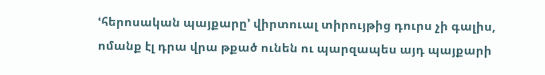ՙհերոսական պայքարը՚ վիրտուալ տիրույթից դուրս չի գալիս, ոմանք էլ դրա վրա թքած ունեն ու պարզապես այդ պայքարի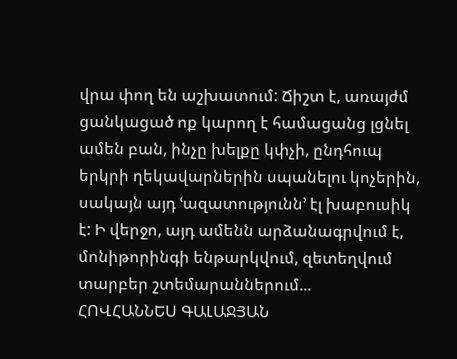վրա փող են աշխատում: Ճիշտ է, առայժմ ցանկացած ոք կարող է համացանց լցնել ամեն բան, ինչը խելքը կփչի, ընդհուպ երկրի ղեկավարներին սպանելու կոչերին, սակայն այդ ՙազատությունն՚ էլ խաբուսիկ է: Ի վերջո, այդ ամենն արձանագրվում է, մոնիթորինգի ենթարկվում, զետեղվում տարբեր շտեմարաններում...
ՀՈՎՀԱՆՆԵՍ ԳԱԼԱՋՅԱՆ